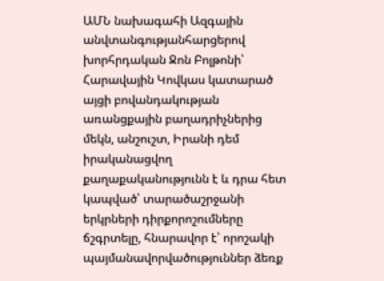ԱՄՆ նախագահի Ազգային անվտանգությանհարցերով խորհրդական Ջոն Բոլթոնի՝ Հարավային Կովկաս կատարած այցի բովանդակության առանցքային բաղադրիչներից մեկն, անշուշտ, Իրանի դեմ իրականացվող քաղաքականությունն է և դրա հետ կապված՝ տարածաշրջանի երկրների դիրքորոշումները ճշգրտելը, հնարավոր է՝ որոշակի պայմանավորվածություններ ձեռք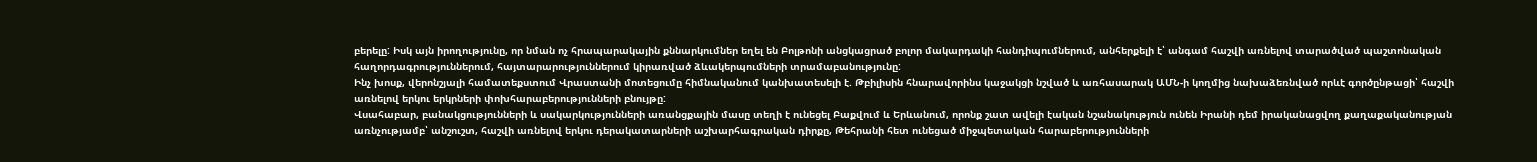բերելը: Իսկ այն իրողությունը, որ նման ոչ հրապարակային քննարկումներ եղել են Բոլթոնի անցկացրած բոլոր մակարդակի հանդիպումներում, անհերքելի է՝ անգամ հաշվի առնելով տարածված պաշտոնական հաղորդագրություններում, հայտարարություններում կիրառված ձևակերպումների տրամաբանությունը:
Ինչ խոսք, վերոնշյալի համատեքստում Վրաստանի մոտեցումը հիմնականում կանխատեսելի է. Թբիլիսին հնարավորինս կաջակցի նշված և առհասարակ ԱՄՆ-ի կողմից նախաձեռնված որևէ գործընթացի՝ հաշվի առնելով երկու երկրների փոխհարաբերությունների բնույթը:
Վսահաբար, բանակցությունների և սակարկությունների առանցքային մասը տեղի է ունեցել Բաքվում և Երևանում, որոնք շատ ավելի էական նշանակություն ունեն Իրանի դեմ իրականացվող քաղաքականության առնչությամբ՝ անշուշտ, հաշվի առնելով երկու դերակատարների աշխարհագրական դիրքը, Թեհրանի հետ ունեցած միջպետական հարաբերությունների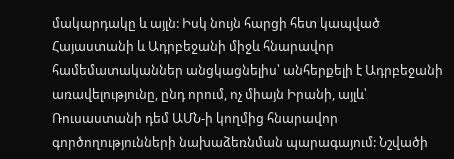մակարդակը և այլն: Իսկ նույն հարցի հետ կապված Հայաստանի և Ադրբեջանի միջև հնարավոր համեմատականներ անցկացնելիս՝ անհերքելի է Ադրբեջանի առավելությունը, ընդ որում, ոչ միայն Իրանի, այլև՝ Ռուսաստանի դեմ ԱՄՆ-ի կողմից հնարավոր գործողությունների նախաձեռնման պարագայում: Նշվածի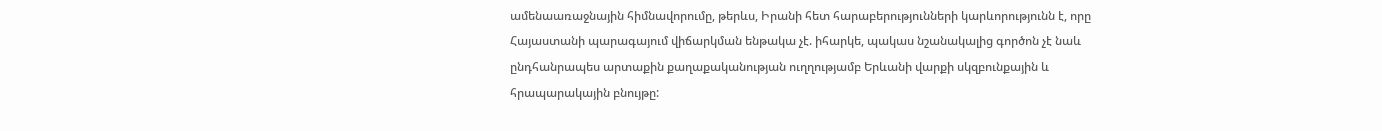ամենաառաջնային հիմնավորումը, թերևս, Իրանի հետ հարաբերությունների կարևորությունն է, որը Հայաստանի պարագայում վիճարկման ենթակա չէ. իհարկե, պակաս նշանակալից գործոն չէ նաև ընդհանրապես արտաքին քաղաքականության ուղղությամբ Երևանի վարքի սկզբունքային և հրապարակային բնույթը: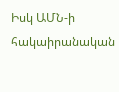Իսկ ԱՄՆ-ի հակաիրանական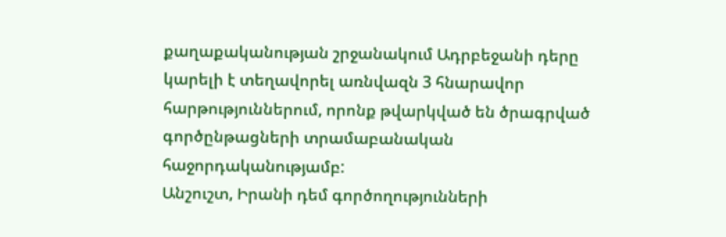քաղաքականության շրջանակում Ադրբեջանի դերը կարելի է տեղավորել առնվազն 3 հնարավոր հարթություններում, որոնք թվարկված են ծրագրված գործընթացների տրամաբանական հաջորդականությամբ:
Անշուշտ, Իրանի դեմ գործողությունների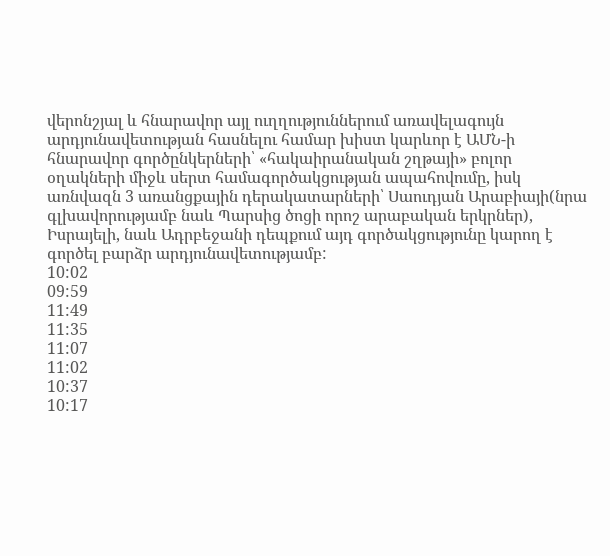վերոնշյալ և հնարավոր այլ ուղղություններում առավելագույն արդյունավետության հասնելու համար խիստ կարևոր է ԱՄՆ-ի հնարավոր գործընկերների՝ «հակաիրանական շղթայի» բոլոր օղակների միջև սերտ համագործակցության ապահովումը, իսկ առնվազն 3 առանցքային դերակատարների՝ Սաուդյան Արաբիայի(նրա գլխավորությամբ նաև Պարսից ծոցի որոշ արաբական երկրներ), Իսրայելի, նաև Ադրբեջանի դեպքում այդ գործակցությունը կարող է գործել բարձր արդյունավետությամբ:
10:02
09:59
11:49
11:35
11:07
11:02
10:37
10:17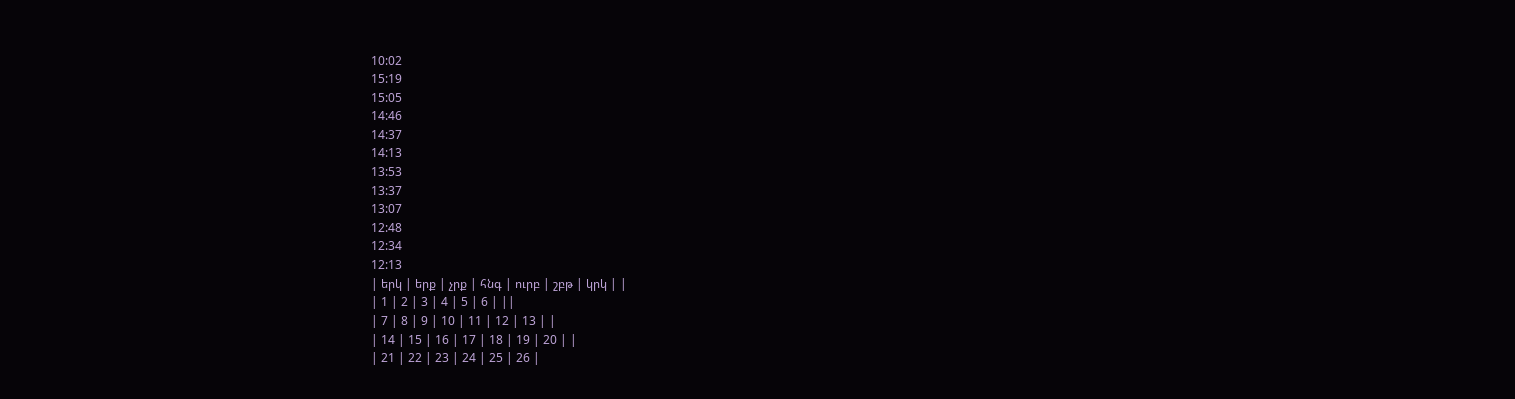10:02
15:19
15:05
14:46
14:37
14:13
13:53
13:37
13:07
12:48
12:34
12:13
| երկ | երք | չրք | հնգ | ուրբ | շբթ | կրկ | |
| 1 | 2 | 3 | 4 | 5 | 6 | ||
| 7 | 8 | 9 | 10 | 11 | 12 | 13 | |
| 14 | 15 | 16 | 17 | 18 | 19 | 20 | |
| 21 | 22 | 23 | 24 | 25 | 26 |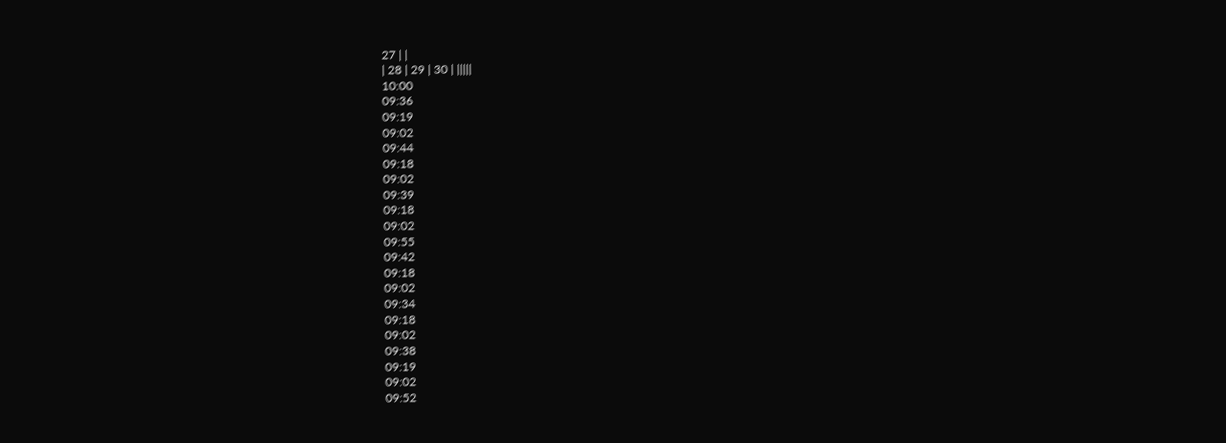27 | |
| 28 | 29 | 30 | |||||
10:00
09:36
09:19
09:02
09:44
09:18
09:02
09:39
09:18
09:02
09:55
09:42
09:18
09:02
09:34
09:18
09:02
09:38
09:19
09:02
09:52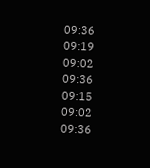09:36
09:19
09:02
09:36
09:15
09:02
09:36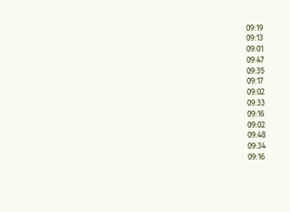09:19
09:13
09:01
09:47
09:35
09:17
09:02
09:33
09:16
09:02
09:48
09:34
09:16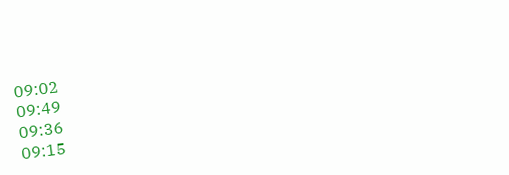09:02
09:49
09:36
09:15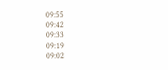09:55
09:42
09:33
09:19
09:02